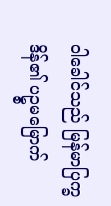၀ါခေါင်သည် မြန်မာပြက္ခဒိန်၏ ပဥ္စမမြောက်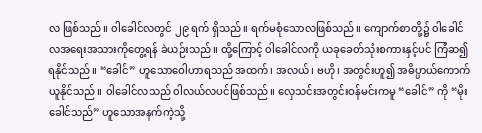လ ဖြစ်သည်။ ၀ါခေါင်လတွင် ၂၉ ရက် ရှိသည်။ ရက်မစုံသောလဖြစ်သည်။ ကျောက်စာတို့၌ ၀ါခေါင်လအရေးအသားကိုတွေ့ရန် ခဲယဉ်းသည်။ ထို့ကြောင့် ၀ါခေါင်လကို ယခုခေတ်သုံးစကားနှင့်ပင် ကြံဆ၍ ရနိုင်သည်။ “ခေါင်” ဟူသောဝေါဟာရသည် အထက်၊ အလယ်၊ ဗဟို၊ အတွင်းဟူ၍ အဓိပ္ပာယ်ကောက်ယူနိုင်သည်။ ၀ါခေါင်လသည် ၀ါလယ်လပင်ဖြစ်သည်။ လှေသင်းအတွင်းဝန်မင်းကမူ “ခေါင်” ကို “မိုးခေါင်သည်” ဟူသောအနက်ကဲ့သို့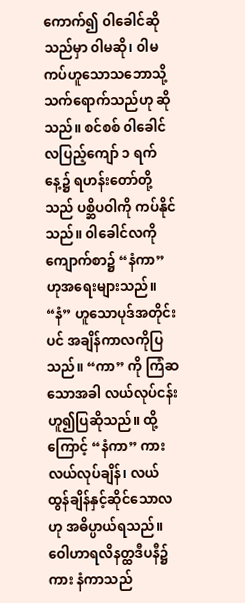ကောက်၍ ၀ါခေါင်ဆိုသည်မှာ ၀ါမဆို၊ ၀ါမကပ်ဟူသောသဘောသို့ သက်ရောက်သည်ဟု ဆိုသည်။ စင်စစ် ၀ါခေါင်လပြည့်ကျော် ၁ ရက်နေ့၌ ရဟန်းတော်တို့သည် ပစ္ဆိပဝါကို ကပ်နိုင်သည်။ ၀ါခေါင်လကိုကျောက်စာ၌ “နံကာ” ဟုအရေးများသည်။ “နံ” ဟူသောပုဒ်အတိုင်းပင် အချိန်ကာလကိုပြသည်။ “ကာ” ကို ကြံဆသောအခါ လယ်လုပ်ငန်းဟူ၍ပြဆိုသည်။ ထို့ကြောင့် “နံကာ” ကား လယ်လုပ်ချိန်၊ လယ်ထွန်ချိန်နှင့်ဆိုင်သောလဟု အဓိပ္ပာယ်ရသည်။ ဝေါဟာရလိနတ္ထဒီပနီ၌ကား နံကာသည်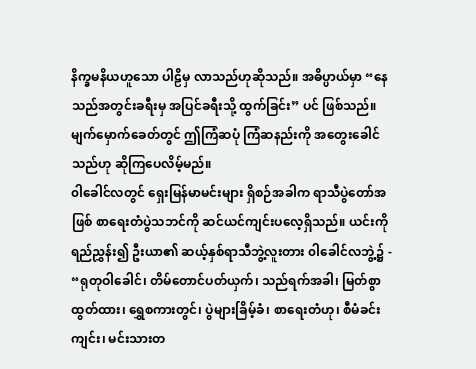နိက္ခမနိယဟူသော ပါဠိမှ လာသည်ဟုဆိုသည်။ အဓိပ္ပာယ်မှာ “နေသည်အတွင်းခရီးမှ အပြင်ခရီးသို့ ထွက်ခြင်း” ပင် ဖြစ်သည်။ မျက်မှောက်ခေတ်တွင် ဤကြံဆပုံ ကြံဆနည်းကို အတွေးခေါင်သည်ဟု ဆိုကြပေလိမ့်မည်။
၀ါခေါင်လတွင် ရှေးမြန်မာမင်းများ ရှိစဉ်အခါက ရာသီပွဲတော်အဖြစ် စာရေးတံပွဲသဘင်ကို ဆင်ယင်ကျင်းပလေ့ရှိသည်။ ယင်းကိုရည်ညွှန်း၍ ဦးယာ၏ ဆယ့်နှစ်ရာသီဘွဲ့လူးတား ၀ါခေါင်လဘွဲ့၌ - “ရုတုဝါခေါင်၊ တိမ်တောင်ပတ်ယှက်၊ သည်ရက်အခါ၊ မြတ်စွာထွတ်ထား၊ ရွှေစကားတွင်၊ ပွဲများခြိမ့်ခံ၊ စာရေးတံဟု၊ စီမံခင်းကျင်း၊ မင်းသားတ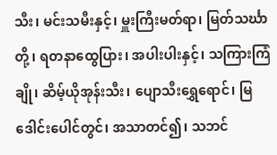သီး၊ မင်းသမီးနှင့်၊ မှူးကြီးမတ်ရာ၊ မြတ်သင်္ဃာတို့၊ ရတနာထွေပြား၊ အပါးပါးနှင့်၊ သကြားကြံချို၊ ဆိမ့်ယိုအုန်းသီး၊ ပျောသီးရွှေရောင်၊ မြဒေါင်းပေါင်တွင်၊ အသာတင်၍၊ သဘင်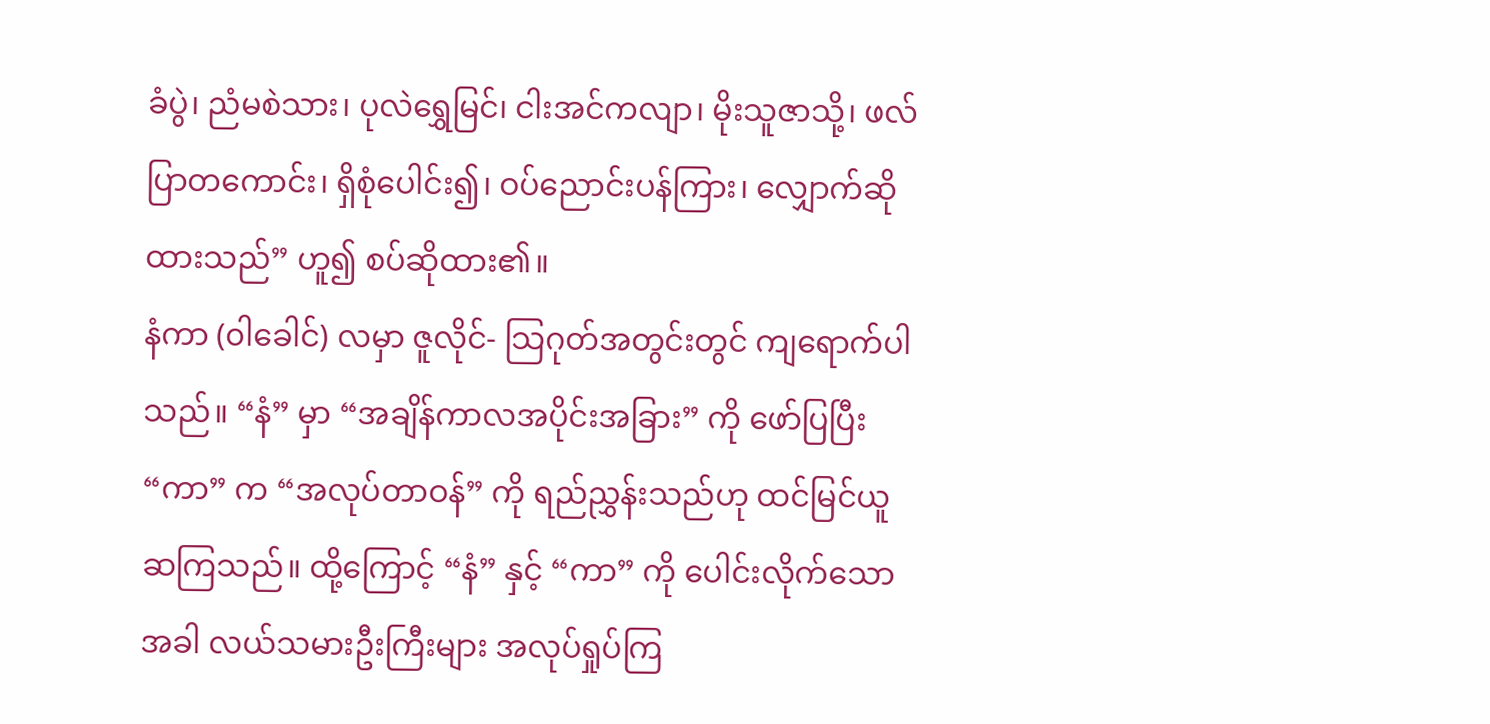ခံပွဲ၊ ညံမစဲသား၊ ပုလဲရွှေမြင်၊ ငါးအင်ကလျာ၊ မိုးသူဇာသို့၊ ဖလ်ပြာတကောင်း၊ ရှိစုံပေါင်း၍၊ ဝပ်ညောင်းပန်ကြား၊ လျှောက်ဆိုထားသည်” ဟူ၍ စပ်ဆိုထား၏။
နံကာ (၀ါခေါင်) လမှာ ဇူလိုင်- သြဂုတ်အတွင်းတွင် ကျရောက်ပါသည်။ “နံ” မှာ “အချိန်ကာလအပိုင်းအခြား” ကို ဖော်ပြပြီး “ကာ” က “အလုပ်တာဝန်” ကို ရည်ညွှန်းသည်ဟု ထင်မြင်ယူဆကြသည်။ ထို့ကြောင့် “နံ” နှင့် “ကာ” ကို ပေါင်းလိုက်သောအခါ လယ်သမားဦးကြီးများ အလုပ်ရှုပ်ကြ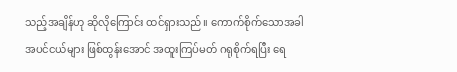သည့်အချိန်ဟု ဆိုလိုကြောင်း ထင်ရှားသည်။ ကောက်စိုက်သောအခါ အပင်ငယ်များ ဖြစ်ထွန်းအောင် အထူးကြပ်မတ် ဂရုစိုက်ရပြီး ရေ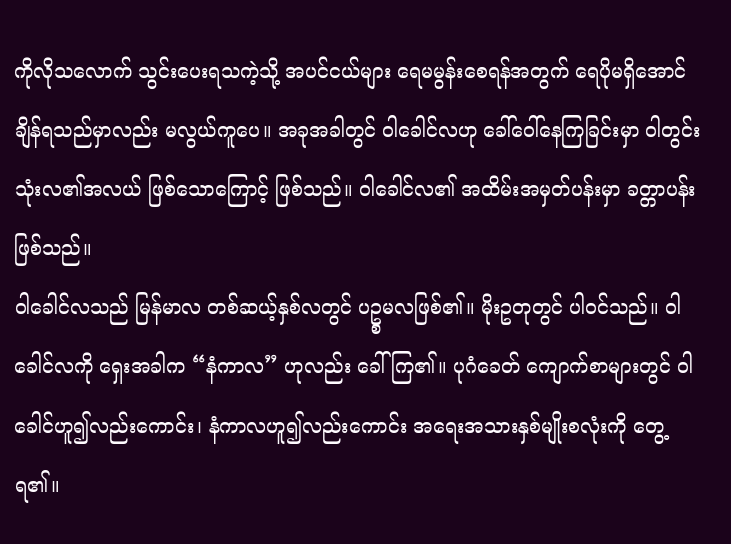ကိုလိုသလောက် သွင်းပေးရသကဲ့သို့ အပင်ငယ်များ ရေမမွန်းစေရန်အတွက် ရေပိုမရှိအောင်ချိန်ရသည်မှာလည်း မလွယ်ကူပေ။ အခုအခါတွင် ၀ါခေါင်လဟု ခေါ်ဝေါ်နေကြခြင်းမှာ ၀ါတွင်းသုံးလ၏အလယ် ဖြစ်သောကြောင့် ဖြစ်သည်။ ၀ါခေါင်လ၏ အထိမ်းအမှတ်ပန်းမှာ ခတ္တာပန်း ဖြစ်သည်။
၀ါခေါင်လသည် မြန်မာလ တစ်ဆယ့်နှစ်လတွင် ပဥ္စမလဖြစ်၏။ မိုးဥတုတွင် ပါဝင်သည်။ ၀ါခေါင်လကို ရှေးအခါက “နံကာလ” ဟုလည်း ခေါ်ကြ၏။ ပုဂံခေတ် ကျောက်စာများတွင် ၀ါခေါင်ဟူ၍လည်းကောင်း၊ နံကာလဟူ၍လည်းကောင်း အရေးအသားနှစ်မျိုးစလုံးကို တွေ့ရ၏။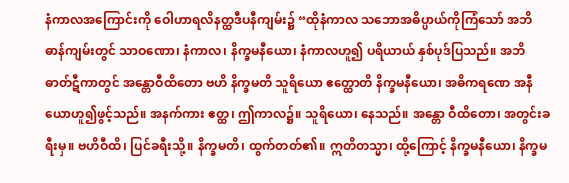နံကာလအကြောင်းကို ဝေါဟာရလိနတ္ထဒီပနီကျမ်း၌ “ထိုနံကာလ သဘောအဓိပ္ပာယ်ကိုကြံသော် အဘိဓာန်ကျမ်းတွင် သာဝဏော၊ နံကာလ၊ နိက္ခမနီယော၊ နံကာလဟူ၍ ပရိယာယ် နှစ်ပုဒ်ပြသည်။ အဘိဓာတ်ဋီကာတွင် အန္တောဝီထိတော ဗဟိ နိက္ခမတိ သူရိယော ဧတ္ထောတိ နိက္ခမနီယော၊ အဓိကရဏေ အနီယောဟူ၍ဖွင့်သည်။ အနက်ကား ဧတ္ထ၊ ဤကာလ၌။ သူရိယော၊ နေသည်။ အန္တော ဝီထိတော၊ အတွင်းခရီးမှ။ ဗဟိဝီထိ၊ ပြင်ခရီးသို့။ နိက္ခမတိ၊ ထွက်တတ်၏။ ဣတိတသ္မာ၊ ထို့ကြောင့် နိက္ခမနီယော၊ နိက္ခမ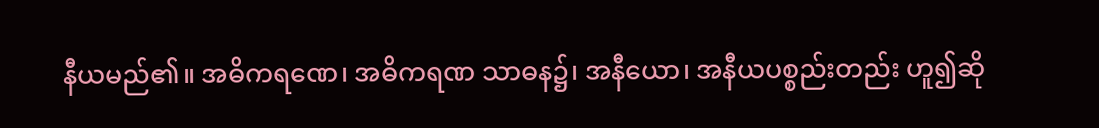နီယမည်၏။ အဓိကရဏေ၊ အဓိကရဏ သာဓန၌၊ အနီယော၊ အနီယပစ္စည်းတည်း ဟူ၍ဆို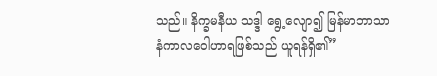သည်။ နိက္ခမနီယ သဒ္ဒါ ရွေ့လျော၍ မြန်မာဘာသာ နံကာလဝေါဟာရဖြစ်သည် ယူရန်ရှိ၏”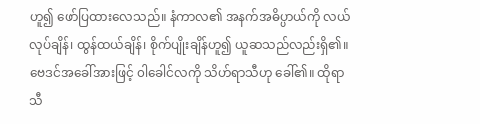ဟူ၍ ဖော်ပြထားလေသည်။ နံကာလ၏ အနက်အဓိပ္ပာယ်ကို လယ်လုပ်ချိန်၊ ထွန်ထယ်ချိန်၊ စိုက်ပျိုးချိန်ဟူ၍ ယူဆသည်လည်းရှိ၏။ ဗေဒင်အခေါ်အားဖြင့် ၀ါခေါင်လကို သိဟ်ရာသီဟု ခေါ်၏။ ထိုရာသီ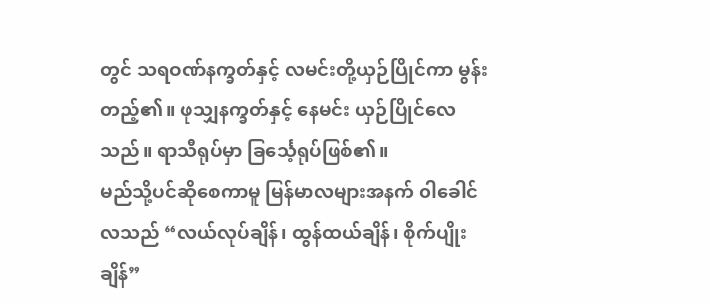တွင် သရဝဏ်နက္ခတ်နှင့် လမင်းတို့ယှဉ်ပြိုင်ကာ မွန်းတည့်၏။ ဖုသျှနက္ခတ်နှင့် နေမင်း ယှဉ်ပြိုင်လေသည်။ ရာသီရုပ်မှာ ခြင်္သေ့ရုပ်ဖြစ်၏။
မည်သို့ပင်ဆိုစေကာမူ မြန်မာလများအနက် ၀ါခေါင်လသည် “လယ်လုပ်ချိန်၊ ထွန်ထယ်ချိန်၊ စိုက်ပျိုးချိန်”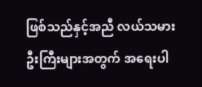ဖြစ်သည်နှင့်အညီ လယ်သမားဦးကြီးများအတွက် အရေးပါ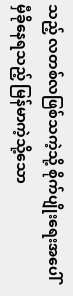သည့် လတစ်လဖြစ်သကဲ့သို့ စိုက်ပျိုးရေးအပေါ် မှီခိုနေရသည့် မြန်မာကဲ့သို့သော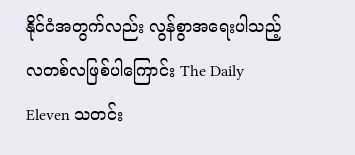နိုင်ငံအတွက်လည်း လွန်စွာအရေးပါသည့် လတစ်လဖြစ်ပါကြောင်း The Daily Eleven သတင်း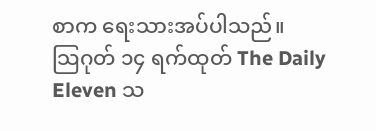စာက ရေးသားအပ်ပါသည်။
သြဂုတ် ၁၄ ရက်ထုတ် The Daily Eleven သ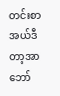တင်းစာ အယ်ဒီတာ့အာဘော်